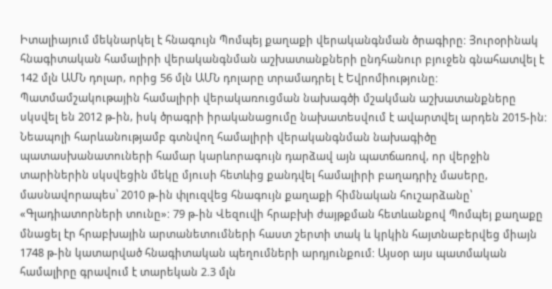Իտալիայում մեկնարկել է հնագույն Պոմպեյ քաղաքի վերականգնման ծրագիրը: Յուրօրինակ հնագիտական համալիրի վերականգնման աշխատանքների ընդհանուր բյուջեն գնահատվել է 142 մլն ԱՄՆ դոլար, որից 56 մլն ԱՄՆ դոլարը տրամադրել է Եվրոմիությունը: Պատմամշակութային համալիրի վերակառուցման նախագծի մշակման աշխատանքները սկսվել են 2012 թ-ին, իսկ ծրագրի իրականացումը նախատեսվում է ավարտվել արդեն 2015-ին: Նեապոլի հարևանությամբ գտնվող համալիրի վերականգնման նախագիծը պատասխանատուների համար կարևորագույն դարձավ այն պատճառով, որ վերջին տարիներին սկսվեցին մեկը մյուսի հետևից քանդվել համալիրի բաղադրիչ մասերը, մասնավորապես՝ 2010 թ-ին փլուզվեց հնագույն քաղաքի հիմնական հուշարձանը՝ «Գլադիատորների տունը»: 79 թ-ին Վեզուվի հրաբխի ժայթքման հետևանքով Պոմպեյ քաղաքը մնացել էր հրաբխային արտանետումների հաստ շերտի տակ և կրկին հայտնաբերվեց միայն 1748 թ-ին կատարված հնագիտական պեղումների արդյունքում: Այսօր այս պատմական համալիրը գրավում է տարեկան 2.3 մլն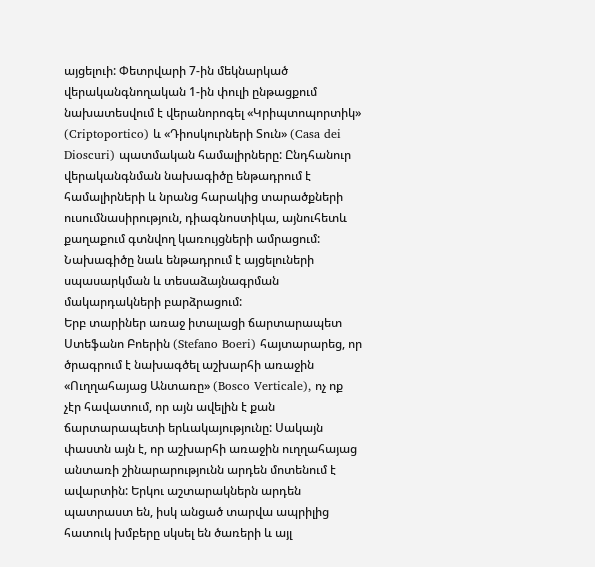այցելուի: Փետրվարի 7-ին մեկնարկած վերականգնողական 1-ին փուլի ընթացքում նախատեսվում է վերանորոգել «Կրիպտոպորտիկ» (Criptoportico) և «Դիոսկուրների Տուն» (Casa dei Dioscuri) պատմական համալիրները: Ընդհանուր վերականգնման նախագիծը ենթադրում է համալիրների և նրանց հարակից տարածքների ուսումնասիրություն, դիագնոստիկա, այնուհետև քաղաքում գտնվող կառույցների ամրացում: Նախագիծը նաև ենթադրում է այցելուների սպասարկման և տեսաձայնագրման մակարդակների բարձրացում:
Երբ տարիներ առաջ իտալացի ճարտարապետ Ստեֆանո Բոերին (Stefano Boeri) հայտարարեց, որ ծրագրում է նախագծել աշխարհի առաջին «Ուղղահայաց Անտառը» (Bosco Verticale), ոչ ոք չէր հավատում, որ այն ավելին է քան ճարտարապետի երևակայությունը: Սակայն փաստն այն է, որ աշխարհի առաջին ուղղահայաց անտառի շինարարությունն արդեն մոտենում է ավարտին: Երկու աշտարակներն արդեն պատրաստ են, իսկ անցած տարվա ապրիլից հատուկ խմբերը սկսել են ծառերի և այլ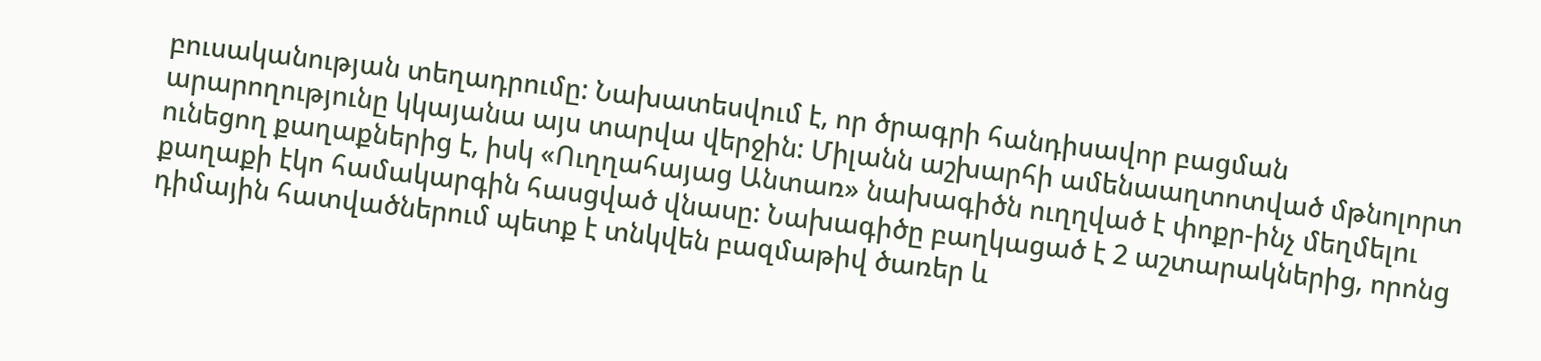բուսականության տեղադրումը: Նախատեսվում է, որ ծրագրի հանդիսավոր բացման արարողությունը կկայանա այս տարվա վերջին: Միլանն աշխարհի ամենաաղտոտված մթնոլորտ ունեցող քաղաքներից է, իսկ «Ուղղահայաց Անտառ» նախագիծն ուղղված է փոքր-ինչ մեղմելու քաղաքի էկո համակարգին հասցված վնասը: Նախագիծը բաղկացած է 2 աշտարակներից, որոնց դիմային հատվածներում պետք է տնկվեն բազմաթիվ ծառեր և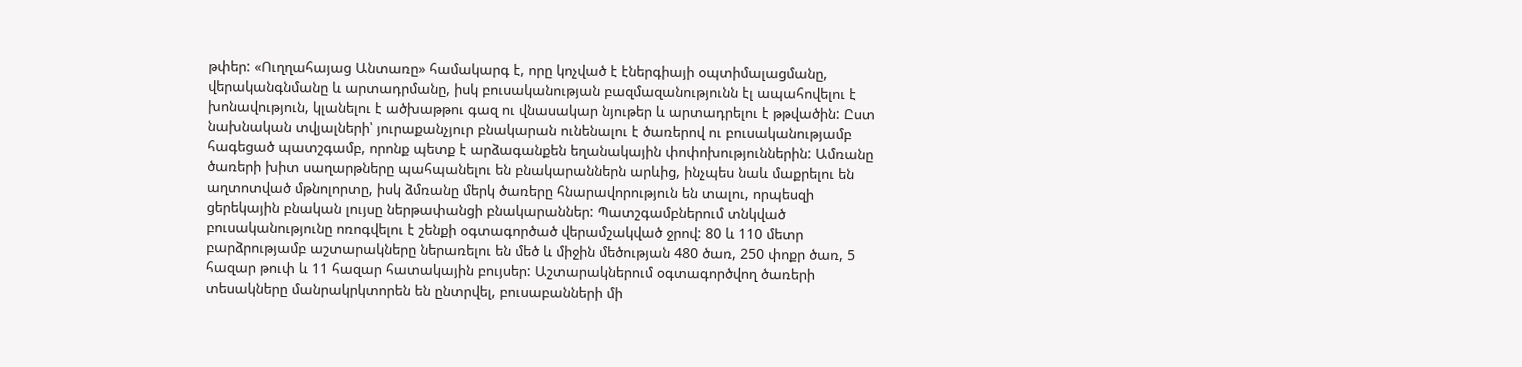թփեր: «Ուղղահայաց Անտառը» համակարգ է, որը կոչված է էներգիայի օպտիմալացմանը, վերականգնմանը և արտադրմանը, իսկ բուսականության բազմազանությունն էլ ապահովելու է խոնավություն, կլանելու է ածխաթթու գազ ու վնասակար նյութեր և արտադրելու է թթվածին: Ըստ նախնական տվյալների՝ յուրաքանչյուր բնակարան ունենալու է ծառերով ու բուսականությամբ հագեցած պատշգամբ, որոնք պետք է արձագանքեն եղանակային փոփոխություններին: Ամռանը ծառերի խիտ սաղարթները պահպանելու են բնակարաններն արևից, ինչպես նաև մաքրելու են աղտոտված մթնոլորտը, իսկ ձմռանը մերկ ծառերը հնարավորություն են տալու, որպեսզի ցերեկային բնական լույսը ներթափանցի բնակարաններ: Պատշգամբներում տնկված բուսականությունը ոռոգվելու է շենքի օգտագործած վերամշակված ջրով: 80 և 110 մետր բարձրությամբ աշտարակները ներառելու են մեծ և միջին մեծության 480 ծառ, 250 փոքր ծառ, 5 հազար թուփ և 11 հազար հատակային բույսեր: Աշտարակներում օգտագործվող ծառերի տեսակները մանրակրկտորեն են ընտրվել, բուսաբանների մի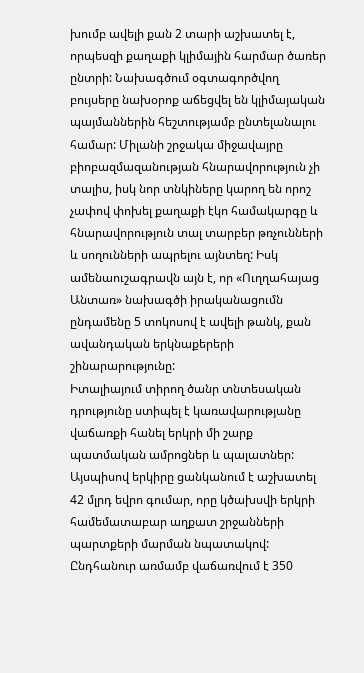խումբ ավելի քան 2 տարի աշխատել է, որպեսզի քաղաքի կլիմային հարմար ծառեր ընտրի: Նախագծում օգտագործվող բույսերը նախօրոք աճեցվել են կլիմայական պայմաններին հեշտությամբ ընտելանալու համար: Միլանի շրջակա միջավայրը բիոբազմազանության հնարավորություն չի տալիս, իսկ նոր տնկիները կարող են որոշ չափով փոխել քաղաքի էկո համակարգը և հնարավորություն տալ տարբեր թռչունների և սողունների ապրելու այնտեղ: Իսկ ամենաուշագրավն այն է, որ «Ուղղահայաց Անտառ» նախագծի իրականացումն ընդամենը 5 տոկոսով է ավելի թանկ, քան ավանդական երկնաքերերի շինարարությունը:
Իտալիայում տիրող ծանր տնտեսական դրությունը ստիպել է կառավարությանը վաճառքի հանել երկրի մի շարք պատմական ամրոցներ և պալատներ: Այսպիսով երկիրը ցանկանում է աշխատել 42 մլրդ եվրո գումար, որը կծախսվի երկրի համեմատաբար աղքատ շրջանների պարտքերի մարման նպատակով: Ընդհանուր առմամբ վաճառվում է 350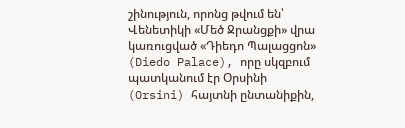շինություն, որոնց թվում են՝ Վենետիկի «Մեծ Ջրանցքի» վրա կառուցված «Դիեդո Պալացցոն» (Diedo Palace), որը սկզբում պատկանում էր Օրսինի (Orsini) հայտնի ընտանիքին,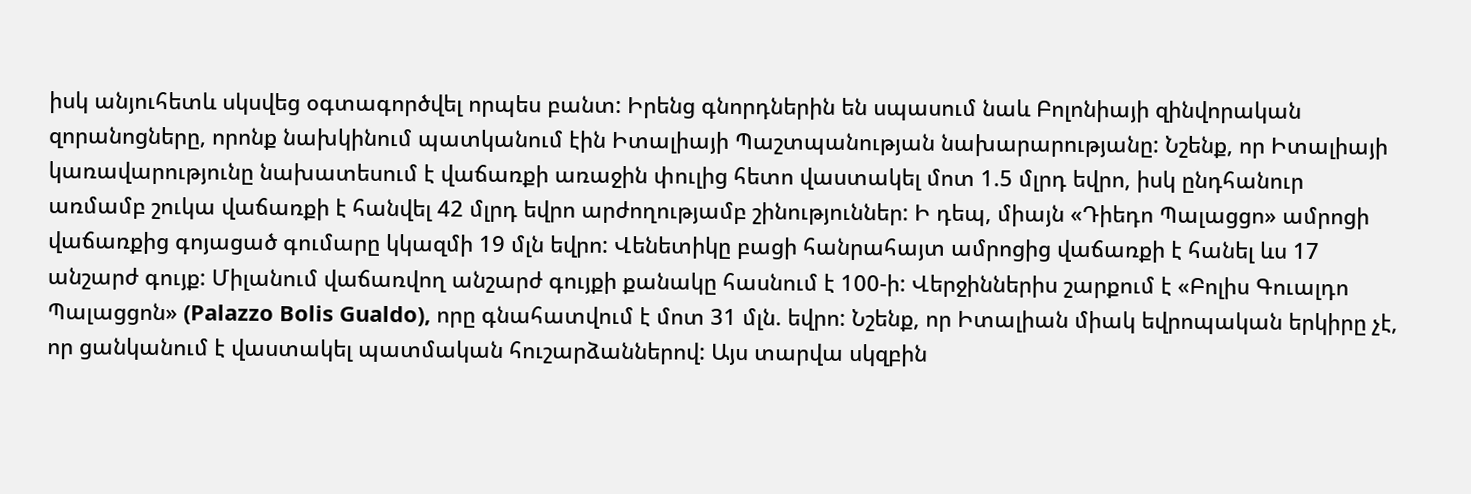իսկ անյուհետև սկսվեց օգտագործվել որպես բանտ: Իրենց գնորդներին են սպասում նաև Բոլոնիայի զինվորական զորանոցները, որոնք նախկինում պատկանում էին Իտալիայի Պաշտպանության նախարարությանը: Նշենք, որ Իտալիայի կառավարությունը նախատեսում է վաճառքի առաջին փուլից հետո վաստակել մոտ 1.5 մլրդ եվրո, իսկ ընդհանուր առմամբ շուկա վաճառքի է հանվել 42 մլրդ եվրո արժողությամբ շինություններ: Ի դեպ, միայն «Դիեդո Պալացցո» ամրոցի վաճառքից գոյացած գումարը կկազմի 19 մլն եվրո: Վենետիկը բացի հանրահայտ ամրոցից վաճառքի է հանել ևս 17 անշարժ գույք: Միլանում վաճառվող անշարժ գույքի քանակը հասնում է 100-ի: Վերջիններիս շարքում է «Բոլիս Գուալդո Պալացցոն» (Palazzo Bolis Gualdo), որը գնահատվում է մոտ 31 մլն. եվրո: Նշենք, որ Իտալիան միակ եվրոպական երկիրը չէ, որ ցանկանում է վաստակել պատմական հուշարձաններով: Այս տարվա սկզբին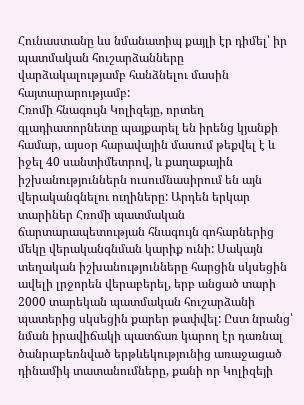Հունաստանը ևս նմանատիպ քայլի էր դիմել՝ իր պատմական հուշարձանները վարձակալությամբ հանձնելու մասին հայտարարությամբ:
Հռոմի հնագույն Կոլիզեյը, որտեղ գլադիատորնետը պայքարել են իրենց կյանքի համար, այսօր հարավային մասում թեքվել է և իջել 40 սանտիմետրով, և քաղաքային իշխանություններն ուսումնասիրում են այն վերականգնելու ուղիները: Արդեն երկար տարիներ Հռոմի պատմական ճարտարապետության հնագույն գոհարներից մեկը վերականգնման կարիք ունի: Սակայն տեղական իշխանությունները հարցին սկսեցին ավելի լրջորեն վերաբերել, երբ անցած տարի 2000 տարեկան պատմական հուշարձանի պատերից սկսեցին քարեր թափվել: Ըստ նրանց՝ նման իրավիճակի պատճառ կարող էր դառնալ ծանրաբեռնված երթևեկությունից առաջացած դինամիկ տատանումները, քանի որ Կոլիզեյի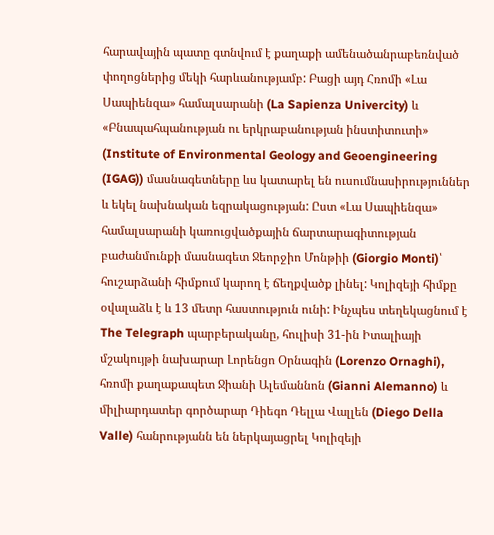հարավային պատը գտնվում է քաղաքի ամենածանրաբեռնված փողոցներից մեկի հարևանությամբ: Բացի այդ Հռոմի «Լա Սապիենզա» համալսարանի (La Sapienza Univercity) և «Բնապահպանության ու երկրաբանության ինստիտուտի» (Institute of Environmental Geology and Geoengineering (IGAG)) մասնագետները ևս կատարել են ուսումնասիրություններ և եկել նախնական եզրակացության: Ըստ «Լա Սապիենզա» համալսարանի կառուցվածքային ճարտարագիտության բաժանմունքի մասնագետ Ջեորջիո Մոնթիի (Giorgio Monti)՝ հուշարձանի հիմքում կարող է ճեղքվածք լինել: Կոլիզեյի հիմքը օվալաձև է և 13 մետր հաստություն ունի: Ինչպես տեղեկացնում է The Telegraph պարբերականը, հուլիսի 31-ին Իտալիայի մշակույթի նախարար Լորենցո Օրնագին (Lorenzo Ornaghi), հռոմի քաղաքապետ Ջիանի Ալեմաննոն (Gianni Alemanno) և միլիարդատեր գործարար Դիեգո Դելլա Վալլեն (Diego Della Valle) հանրությանն են ներկայացրել Կոլիզեյի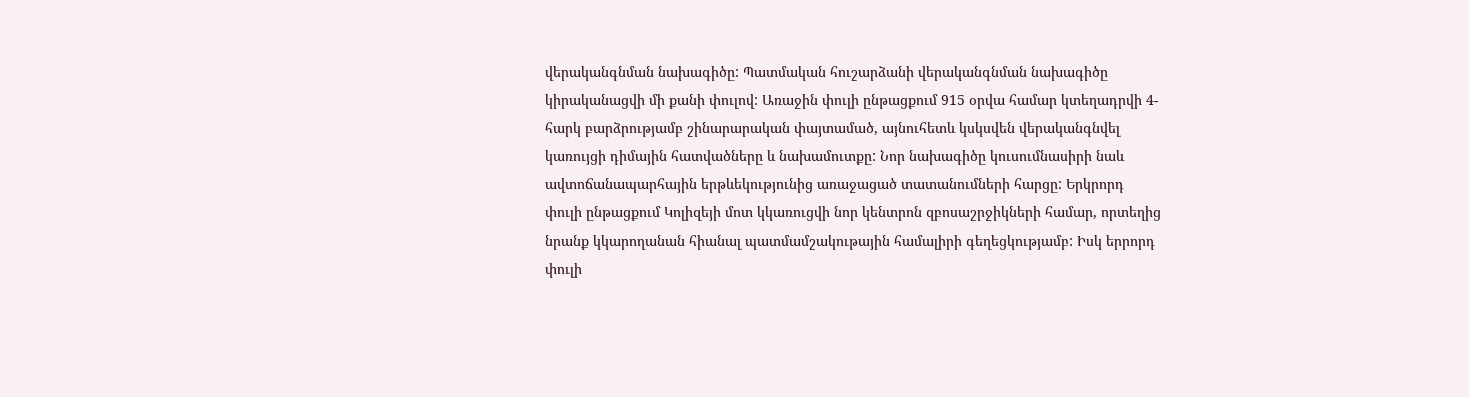վերականգնման նախագիծը: Պատմական հուշարձանի վերականգնման նախագիծը կիրականացվի մի քանի փուլով: Առաջին փուլի ընթացքում 915 օրվա համար կտեղադրվի 4-հարկ բարձրությամբ շինարարական փայտամած, այնուհետև կսկսվեն վերականգնվել կառույցի դիմային հատվածները և նախամուտքը: Նոր նախագիծը կուսումնասիրի նաև ավտոճանապարհային երթևեկությունից առաջացած տատանումների հարցը: Երկրորդ փուլի ընթացքում Կոլիզեյի մոտ կկառուցվի նոր կենտրոն զբոսաշրջիկների համար, որտեղից նրանք կկարողանան հիանալ պատմամշակութային համալիրի գեղեցկությամբ: Իսկ երրորդ փուլի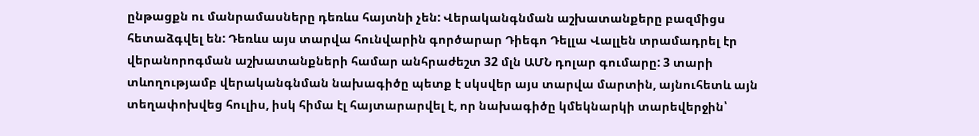ընթացքն ու մանրամասները դեռևս հայտնի չեն: Վերականգնման աշխատանքերը բազմիցս հետաձգվել են: Դեռևս այս տարվա հունվարին գործարար Դիեգո Դելլա Վալլեն տրամադրել էր վերանորոգման աշխատանքների համար անհրաժեշտ 32 մլն ԱՄՆ դոլար գումարը: 3 տարի տևողությամբ վերականգնման նախագիծը պետք է սկսվեր այս տարվա մարտին, այնուհետև այն տեղափոխվեց հուլիս, իսկ հիմա էլ հայտարարվել է, որ նախագիծը կմեկնարկի տարեվերջին՝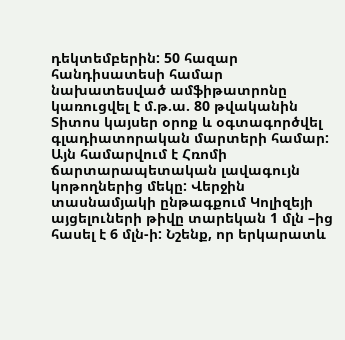դեկտեմբերին: 50 հազար հանդիսատեսի համար նախատեսված ամֆիթատրոնը կառուցվել է մ.թ.ա. 80 թվականին Տիտոս կայսեր օրոք և օգտագործվել գլադիատորական մարտերի համար: Այն համարվում է Հռոմի ճարտարապետական լավագույն կոթողներից մեկը: Վերջին տասնամյակի ընթագքում Կոլիզեյի այցելուների թիվը տարեկան 1 մլն –ից հասել է 6 մլն-ի: Նշենք, որ երկարատև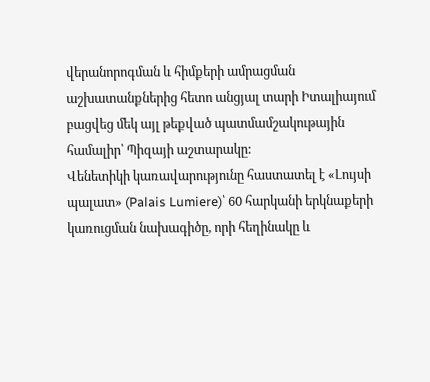վերանորոգման և հիմքերի ամրացման աշխատանքներից հետո անցյալ տարի Իտալիայում բացվեց մեկ այլ թեքված պատմամշակութային համալիր՝ Պիզայի աշտարակը:
Վենետիկի կառավարությունը հաստատել է «Լույսի պալատ» (Palais Lumiere)՝ 60 հարկանի երկնաքերի կառուցման նախագիծը, որի հեղինակը և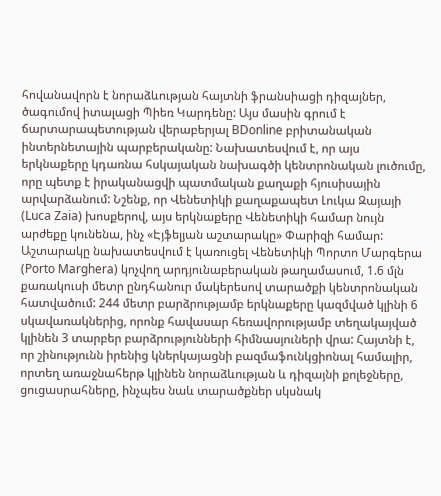հովանավորն է նորաձևության հայտնի ֆրանսիացի դիզայներ, ծագումով իտալացի Պիեռ Կարդենը: Այս մասին գրում է ճարտարապետության վերաբերյալ BDonline բրիտանական ինտերնետային պարբերականը: Նախատեսվում է, որ այս երկնաքերը կդառնա հսկայական նախագծի կենտրոնական լուծումը, որը պետք է իրականացվի պատմական քաղաքի հյուսիսային արվարձանում: Նշենք, որ Վենետիկի քաղաքապետ Լուկա Զայայի (Luca Zaia) խոսքերով, այս երկնաքերը Վենետիկի համար նույն արժեքը կունենա, ինչ «Էյֆելյան աշտարակը» Փարիզի համար: Աշտարակը նախատեսվում է կառուցել Վենետիկի Պորտո Մարգերա (Porto Marghera) կոչվող արդյունաբերական թաղամասում, 1.6 մլն քառակուսի մետր ընդհանուր մակերեսով տարածքի կենտրոնական հատվածում: 244 մետր բարձրությամբ երկնաքերը կազմված կլինի 6 սկավառակներից, որոնք հավասար հեռավորությամբ տեղակայված կլինեն 3 տարբեր բարձրությունների հիմնասյուների վրա: Հայտնի է, որ շինությունն իրենից կներկայացնի բազմաֆունկցիոնալ համալիր, որտեղ առաջնահերթ կլինեն նորաձևության և դիզայնի քոլեջները, ցուցասրահները, ինչպես նաև տարածքներ սկսնակ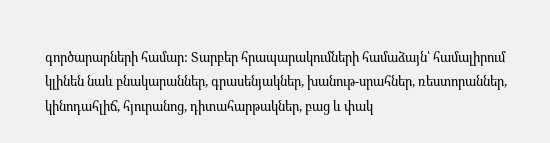գործարարների համար: Տարբեր հրապարակումների համաձայն՝ համալիրում կլինեն նաև բնակարաններ, գրասենյակներ, խանութ-սրահներ, ռեստորաններ, կինոդահլիճ, հյուրանոց, դիտահարթակներ, բաց և փակ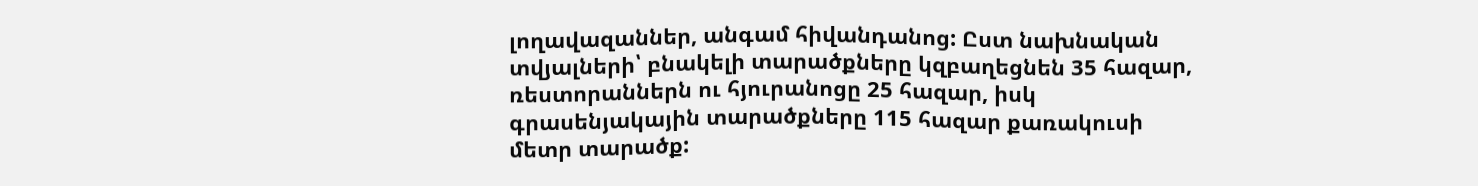լողավազաններ, անգամ հիվանդանոց: Ըստ նախնական տվյալների՝ բնակելի տարածքները կզբաղեցնեն 35 հազար, ռեստորաններն ու հյուրանոցը 25 հազար, իսկ գրասենյակային տարածքները 115 հազար քառակուսի մետր տարածք: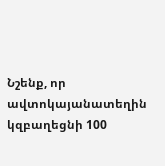Նշենք, որ ավտոկայանատեղին կզբաղեցնի 100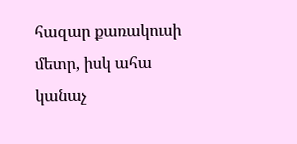հազար քառակուսի մետր, իսկ ահա կանաչ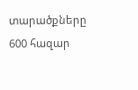տարածքները 600 հազար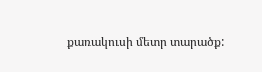քառակուսի մետր տարածք: